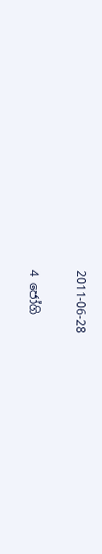2011-06-28

4 ජෝගි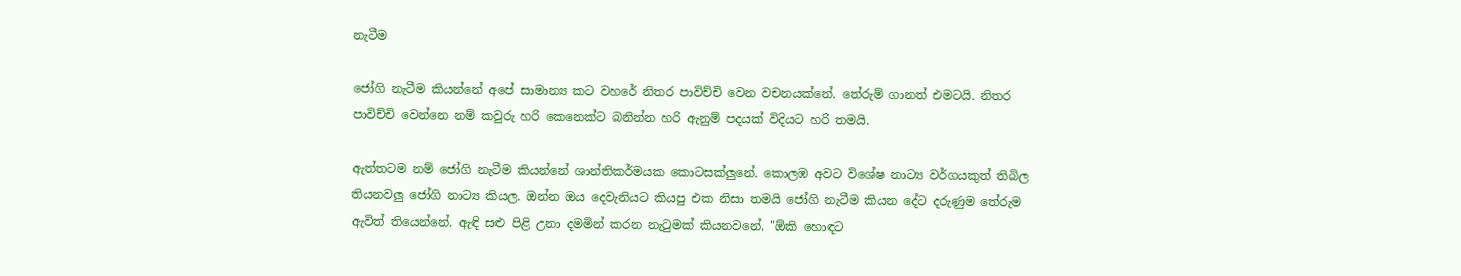නැටීම

ජෝගි නැටීම කියන්නේ අපේ සාමාන්‍ය කට වහරේ නිතර පාවිච්චි වෙන වචනයක්නේ. තේරුම් ගානත් එමටයි. නිතර පාවිච්චි වෙන්නෙ නම් කවුරු හරි කෙනෙක්ට බනින්න හරි ඇනුම් පදයක් විදියට හරි තමයි.

ඇත්තටම නම් ජෝගි නැටීම කියන්නේ ශාන්තිකර්මයක කොටසක්ලුනේ. කොලඹ අවට විශේෂ නාට්‍ය වර්ගයකුත් තිබිල තියනවලු ජෝගි නාට්‍ය කියල. ඔන්න ඔය දෙවැනියට කියපු එක නිසා තමයි ජෝගි නැටීම කියන දේට දරුණුම තේරුම ඇවිත් තියෙන්නේ. ඇඳි සළු පිළි උනා දමමින් කරන නැටුමක් කියනවනේ. "ඕකි හොඳට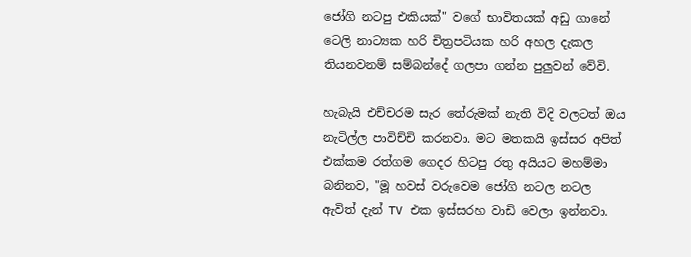ජෝගි නටපු එකියක්" වගේ භාවිතයක් අඩු ගානේ ටෙලි නාට්‍යක හරි චිත්‍රපටියක හරි අහල දැකල තියනවනම් සම්බන්දේ ගලපා ගන්න පුලුවන් වේවි.

හැබැයි එච්චරම සැර තේරුමක් නැති විදි වලටත් ඔය නැටිල්ල පාවිච්චි කරනවා. මට මතකයි ඉස්සර අපිත් එක්කම රත්ගම ගෙදර හිටපු රතු අයියට මහම්මා බනිනව, "මූ හවස් වරුවෙම ජෝගි නටල නටල ඇවිත් දැන් TV එක ඉස්සරහ වාඩි වෙලා ඉන්නවා.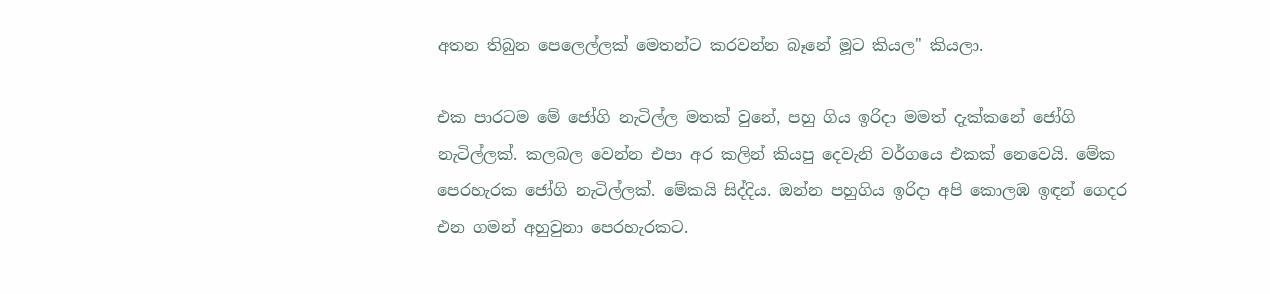අතන තිබුන පෙලෙල්ලක් මෙතන්ට කරවන්න බෑනේ මූට කියල" කියලා.

එක පාරටම මේ ජෝගි නැටිල්ල මතක් වුනේ, පහු ගිය ඉරිදා මමත් දැක්කනේ ජෝගි නැටිල්ලක්. කලබල වෙන්න එපා අර කලින් කියපු දෙවැනි වර්ගයෙ එකක් නෙවෙයි. මේක පෙරහැරක ජෝගි නැටිල්ලක්. මේකයි සිද්දිය. ඔන්න පහුගිය ඉරිදා අපි කොලඹ ඉඳන් ගෙදර එන ගමන් අහුවුනා පෙරහැරකට.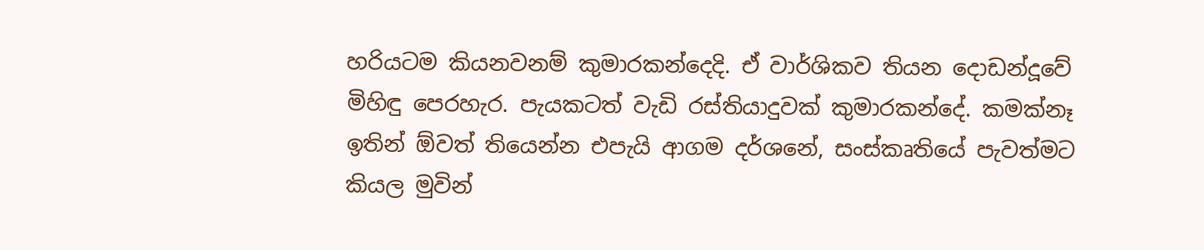හරියටම කියනවනම් කුමාරකන්දෙදි. ඒ වාර්ශිකව තියන දොඩන්දූවේ මිහිඳු පෙරහැර. පැයකටත් වැඩි රස්තියාදුවක් කුමාරකන්දේ. කමක්නෑ ඉතින් ඕවත් තියෙන්න එපැයි ආගම දර්ශනේ, සංස්කෘතියේ පැවත්මට කියල මුවින්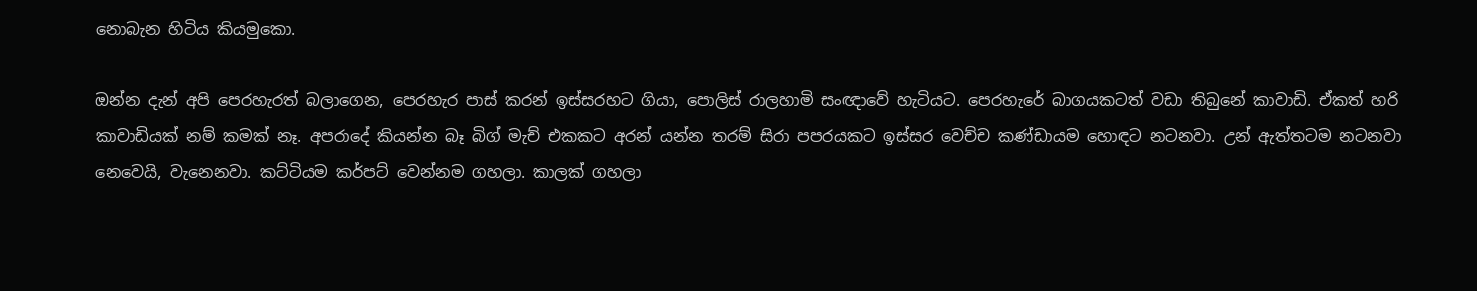නොබැන හිටිය කියමුකො.

ඔන්න දැන් අපි පෙරහැරත් බලාගෙන, පෙරහැර පාස් කරන් ඉස්සරහට ගියා, පොලිස් රාලහාමි සංඥාවේ හැටියට. පෙරහැරේ බාගයකටත් වඩා තිබුනේ කාවාඩි. ඒකත් හරි කාවාඩියක් නම් කමක් නෑ. අපරාදේ කියන්න බෑ බිග් මැච් එකකට අරන් යන්න තරම් සිරා පපරයකට ඉස්සර වෙච්ච කණ්ඩායම හොඳට නටනවා. උන් ඇත්තටම නටනවා නෙවෙයි, වැනෙනවා. කට්ටියම කර්පට් වෙන්නම ගහලා. කාලක් ගහලා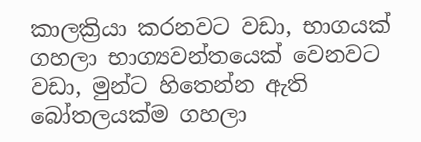කාලක්‍රියා කරනවට වඩා, භාගයක් ගහලා භාග්‍යවන්තයෙක් වෙනවට වඩා, මුන්ට හිතෙන්න ඇති බෝතලයක්ම ගහලා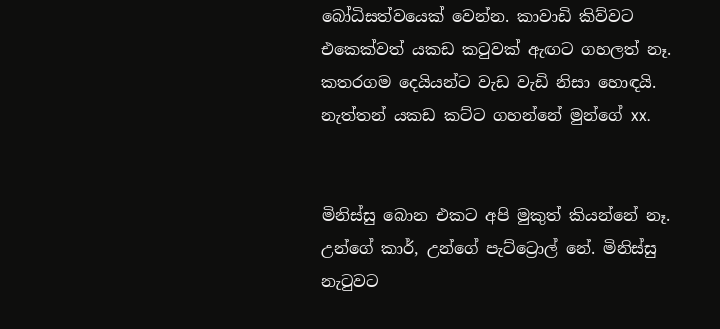බෝධිසත්වයෙක් වෙන්න. කාවාඩි කිව්වට එකෙක්වත් යකඩ කටුවක් ඇඟට ගහලත් නෑ. කතරගම දෙයියන්ට වැඩ වැඩි නිසා හොඳයි. නැත්තන් යකඩ කට්ට ගහන්නේ මුන්ගේ xx.


මිනිස්සු බොන එකට අපි මුකුත් කියන්නේ නෑ. උන්ගේ කාර්, උන්ගේ පැට්ට්‍රොල් නේ. මිනිස්සු නැටුවට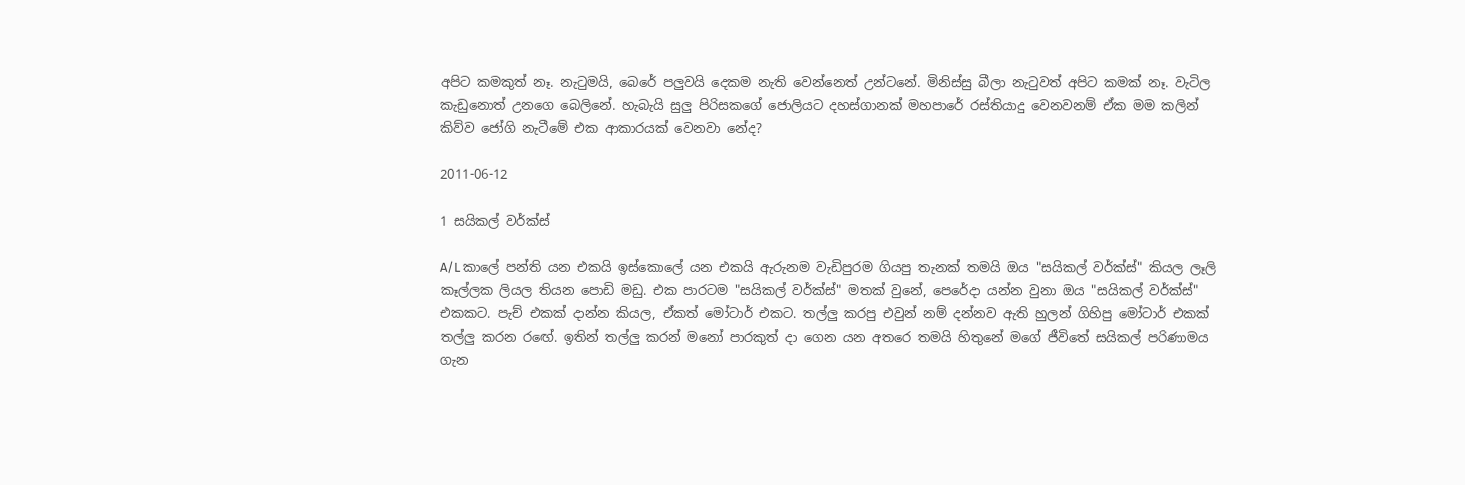අපිට කමකුත් නෑ. නැටුමයි, බෙරේ පලුවයි දෙකම නැති වෙන්නෙත් උන්ටනේ. මිනිස්සු බීලා නැටුවත් අපිට කමක් නෑ. වැටිල කැඩුනොත් උනගෙ බෙලිනේ. හැබැයි සුලු පිරිසකගේ ජොලියට දහස්ගානක් මහපාරේ රස්තියාදු වෙනවනම් ඒක මම කලින් කිව්ව ජෝගි නැටීමේ එක ආකාරයක් වෙනවා නේද?

2011-06-12

1 සයිකල් වර්ක්ස්

A/L කාලේ පන්ති යන එකයි ඉස්කොලේ යන එකයි ඇරුනම වැඩිපුරම ගියපු තැනක් තමයි ඔය "සයිකල් වර්ක්ස්" කියල ලෑලි කෑල්ලක ලියල තියන පොඩි මඩු. එක පාරටම "සයිකල් වර්ක්ස්" මතක් වුනේ, පෙරේදා යන්න වුනා ඔය "සයිකල් වර්ක්ස්" එකකට. පැච් එකක් දාන්න කියල, ඒකත් මෝටාර් එකට. තල්ලු කරපු එවුන් නම් දන්නව ඇති හුලන් ගිහිපු මෝටාර් එකක් තල්ලු කරන රඟේ. ඉතින් තල්ලු කරන් මනෝ පාරකුත් දා ගෙන යන අතරෙ තමයි හිතුනේ මගේ ජීවිතේ සයිකල් පරිණාමය ගැන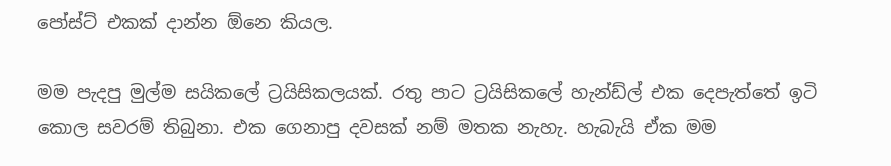පෝස්ට් එකක් දාන්න ඕනෙ කියල.

මම පැදපු මුල්ම සයිකලේ ට්‍රයිසිකලයක්. රතු පාට ට්‍රයිසිකලේ හැන්ඩ්ල් එක දෙපැත්තේ ඉටි කොල සවරම් තිබුනා. එක ගෙනාපු දවසක් නම් මතක නැහැ. හැබැයි ඒක මම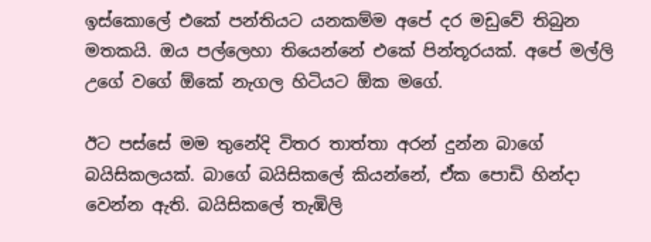ඉස්කොලේ එකේ පන්තියට යනකම්ම අපේ දර මඩුවේ තිබුන මතකයි. ඔය පල්ලෙහා තියෙන්නේ එකේ පින්තූරයක්. අපේ මල්ලි උගේ වගේ ඕකේ නැගල හිටියට ඕක මගේ.

ඊට පස්සේ මම තුනේදි විතර තාත්තා අරන් දුන්න බාගේ බයිසිකලයක්. බාගේ බයිසිකලේ කියන්නේ, ඒක පොඩි හින්දා වෙන්න ඇති. බයිසිකලේ තැඹිලි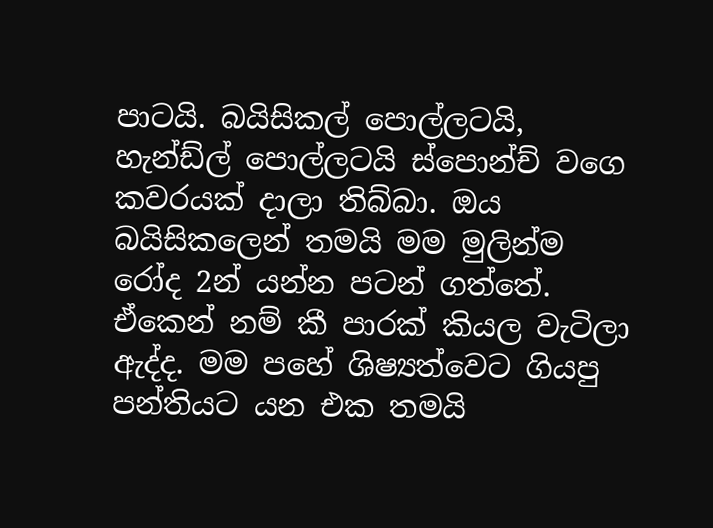පාටයි. බයිසිකල් පොල්ලටයි, හැන්ඩ්ල් පොල්ලටයි ස්පොන්ච් වගෙ කවරයක් දාලා තිබ්බා. ඔය බයිසිකලෙන් තමයි මම මුලින්ම රෝද 2න් යන්න පටන් ගත්තේ. ඒකෙන් නම් කී පාරක් කියල වැටිලා ඇද්ද. මම පහේ ශිෂ්‍යත්වෙට ගියපු පන්තියට යන එක තමයි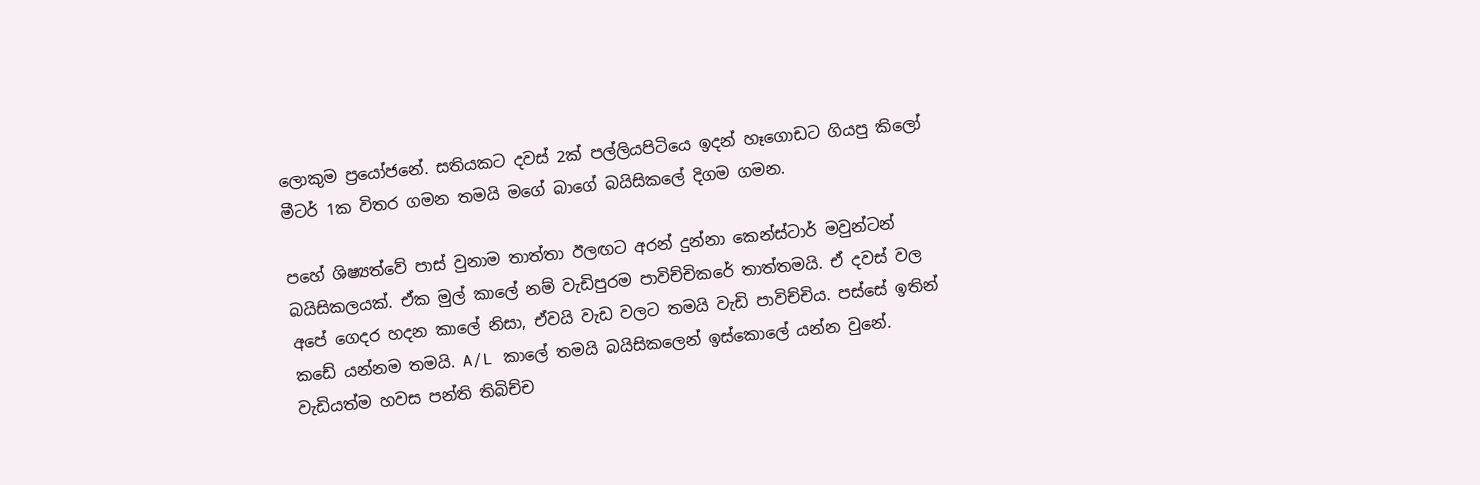ලොකුම ප්‍රයෝජනේ. සතියකට දවස් 2ක් පල්ලියපිටියෙ ඉදන් හෑගොඩට ගියපු කිලෝ මීටර් 1ක විතර ගමන තමයි මගේ බාගේ බයිසිකලේ දිගම ගමන.

පහේ ශිෂ්‍යත්වේ පාස් වුනාම තාත්තා ඊලඟට අරන් දුන්නා කෙන්ස්ටාර් මවුන්ටන් බයිසිකලයක්. ඒක මුල් කාලේ නම් වැඩිපුරම පාවිච්චිකරේ තාත්තමයි. ඒ දවස් වල අපේ ගෙදර හදන කාලේ නිසා, ඒවයි වැඩ වලට තමයි වැඩි පාවිච්චිය. පස්සේ ඉතින් කඩේ යන්නම තමයි. A/L කාලේ තමයි බයිසිකලෙන් ඉස්කොලේ යන්න වුනේ. වැඩියත්ම හවස පන්ති තිබිච්ච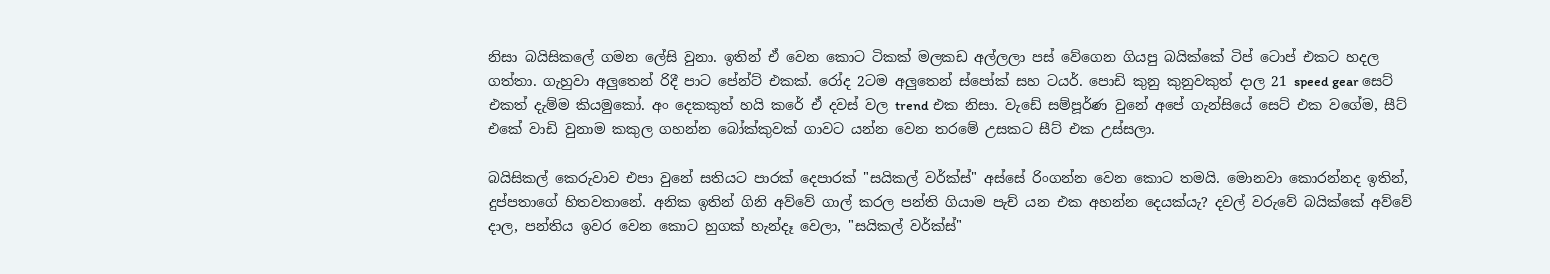නිසා බයිසිකලේ ගමන ලේසි වුනා. ඉතින් ඒ වෙන කොට ටිකක් මලකඩ අල්ලලා පස් වේගෙන ගියපු බයික්කේ ටිප් ටොප් එකට හදල ගත්තා. ගැහුවා අලුතෙන් රිදී පාට පේන්ට් එකක්. රෝද 2ටම අලුතෙන් ස්පෝක් සහ ටයර්. පොඩි කුනු කුනුවකුත් දාල 21 speed gear සෙට් එකත් දැම්ම කියමුකෝ. අං දෙකකුත් හයි කරේ ඒ දවස් වල trend එක නිසා. වැඩේ සම්පූර්ණ වුනේ අපේ ගැන්සියේ සෙට් එක වගේම, සීට් එකේ වාඩි වුනාම කකුල ගහන්න බෝක්කුවක් ගාවට යන්න වෙන තරමේ උසකට සීට් එක උස්සලා.

බයිසිකල් කෙරුවාව එපා වුනේ සතියට පාරක් දෙපාරක් "සයිකල් වර්ක්ස්" අස්සේ රිංගන්න වෙන කොට තමයි. මොනවා කොරන්නද ඉතින්, දුප්පතාගේ හිතවතානේ. අනික ඉතින් ගිනි අව්වේ ගාල් කරල පන්ති ගියාම පැච් යන එක අහන්න දෙයක්යැ? දවල් වරුවේ බයික්කේ අව්වේ දාල, පන්තිය ඉවර වෙන කොට හුගක් හැන්දෑ වෙලා, "සයිකල් වර්ක්ස්"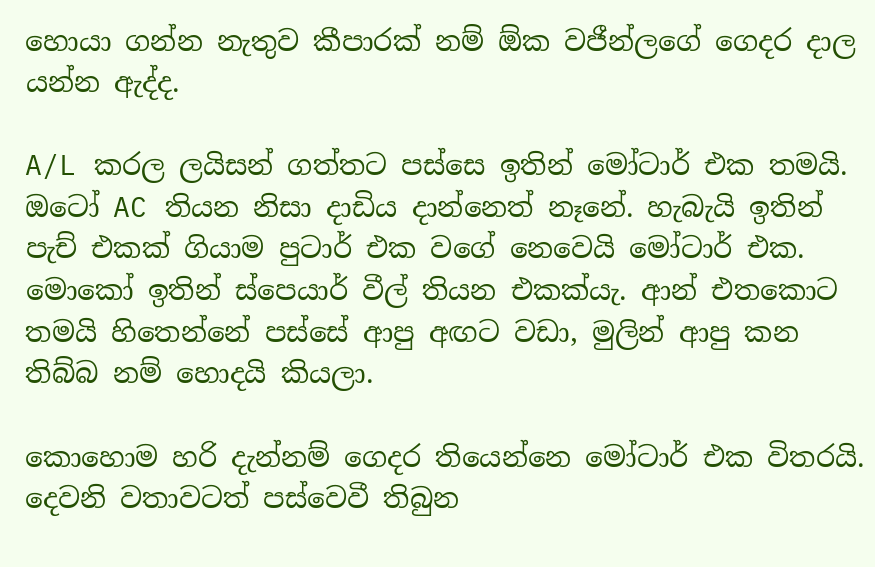හොයා ගන්න නැතුව කීපාරක් නම් ඕක වජීන්ලගේ ගෙදර දාල යන්න ඇද්ද.

A/L කරල ලයිසන් ගත්තට පස්සෙ ඉතින් මෝටාර් එක තමයි. ඔටෝ AC තියන නිසා දාඩිය දාන්නෙත් නෑනේ. හැබැයි ඉතින් පැච් එකක් ගියාම පුටාර් එක වගේ නෙවෙයි මෝටාර් එක. මොකෝ ඉතින් ස්පෙයාර් වීල් තියන එකක්යැ. ආන් එතකොට තමයි හිතෙන්නේ පස්සේ ආපු අඟට වඩා, මුලින් ආපු කන තිබ්බ නම් හොදයි කියලා.

කොහොම හරි දැන්නම් ගෙදර තියෙන්නෙ මෝටාර් එක විතරයි. දෙවනි වතාවටත් පස්වෙවී තිබුන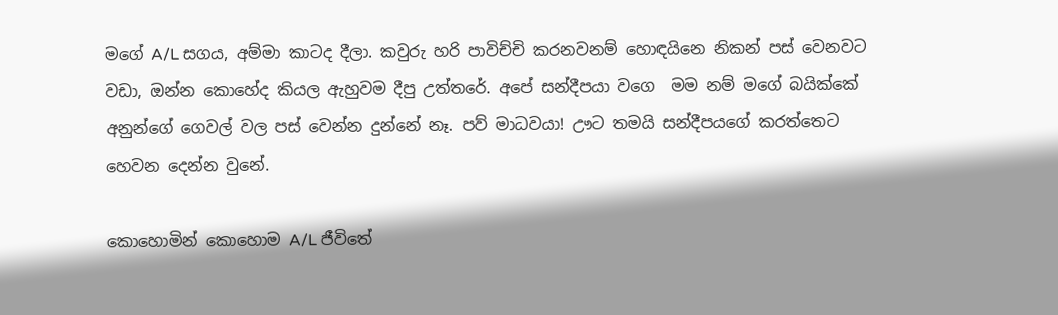මගේ A/L සගය, අම්මා කාටද දීලා. කවුරු හරි පාවිච්චි කරනවනම් හොඳයිනෙ නිකන් පස් වෙනවට වඩා, ඔන්න කොහේද කියල ඇහුවම දීපු උත්තරේ. අපේ සන්දීපයා වගෙ  මම නම් මගේ බයික්කේ අනුන්ගේ ගෙවල් වල පස් වෙන්න දුන්නේ නෑ. පව් මාධවයා! ඌට තමයි සන්දීපයගේ කරත්තෙට හෙවන දෙන්න වුනේ.

කොහොමින් කොහොම A/L ජීවිතේ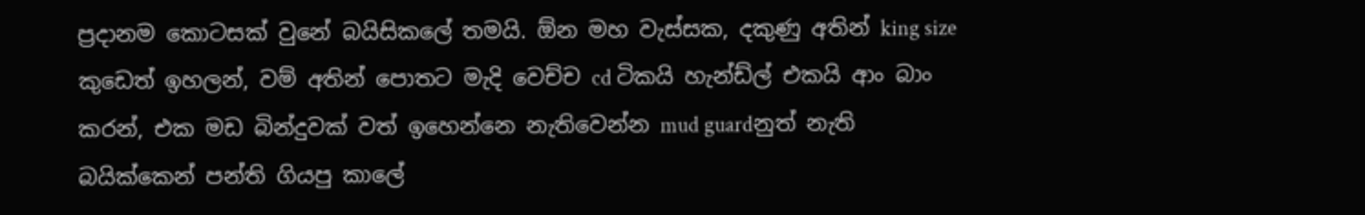ප්‍රදානම කොටසක් වුනේ බයිසිකලේ තමයි. ඕන මහ වැස්සක, දකුණු අතින් king size කුඩෙත් ඉහලන්, වම් අතින් පොතට මැදි වෙච්ච cd ටිකයි හැන්ඩ්ල් එකයි ආං බාං කරන්, එක මඩ බින්දුවක් වත් ඉහෙන්නෙ නැතිවෙන්න mud guardනුත් නැති බයික්කෙන් පන්ති ගියපු කාලේ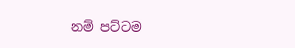නම් පට්ටම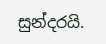සුන්දරයි.